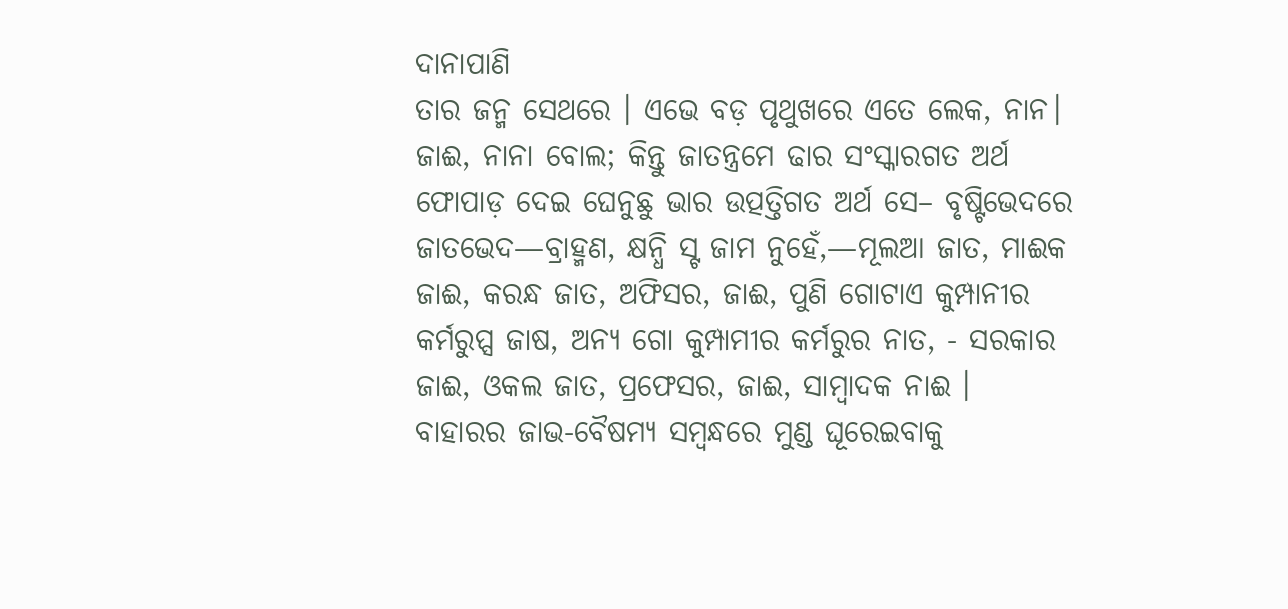ଦାନାପାଣି
ତାର ଜନ୍ମ ସେଥରେ । ଏଭେ ବଡ଼ ପୃଥୁଖରେ ଏତେ ଲେକ, ନାନ। ଜାଈ, ନାନା ବୋଲ; କିନ୍ତୁ ଜାତନ୍ତ୍ରମେ ଢାର ସଂସ୍କାରଗତ ଅର୍ଥ ଫୋପାଡ଼ ଦେଇ ଘେନୁଛୁ ଭାର ଉତ୍ପତ୍ତିଗତ ଅର୍ଥ ସେ– ବୃଷ୍ଟିଭେଦରେ ଜାତଭେଦ—ବ୍ରାହ୍ମଣ, କ୍ଷନ୍ଧି ସ୍ଟ ଜାମ ନୁହେଁ,—ମୂଲଆ ଜାତ, ମାଈକ ଜାଈ, କରନ୍ଧ ଜାତ, ଅଫିସର, ଜାଈ, ପୁଣି ଗୋଟାଏ କୁମ୍ପାନୀର କର୍ମରୁପ୍ସ ଜାଷ, ଅନ୍ୟ ଗୋ କୁମ୍ପାମୀର କର୍ମରୁର ନାତ, - ସରକାର ଜାଈ, ଓକଲ ଜାତ, ପ୍ରଫେସର, ଜାଈ, ସାମ୍ବାଦକ ନାଈ ।
ବାହାରର ଜାଭ-ବୈଷମ୍ୟ ସମ୍ବନ୍ଧରେ ମୁଣ୍ଡ ଘୂରେଇବାକୁ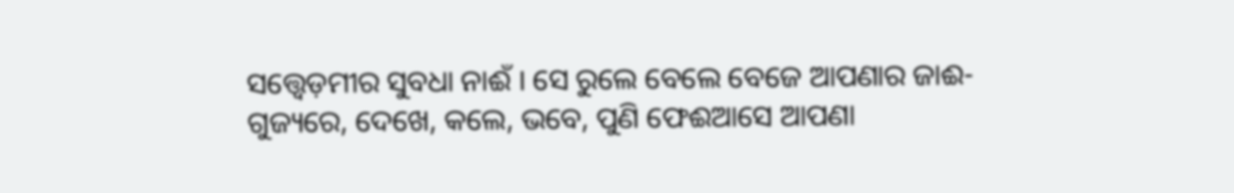ସତ୍ତ୍ୱେଡ଼ମୀର ସୁବଧା ନାଈଁ । ସେ ରୁଲେ ବେଲେ ବେଜେ ଆପଣାର ଜାଈ-ଗୁଜ୍ୟରେ, ଦେଖେ, କଲେ, ଭବେ, ପୁଣି ଫେଈଆସେ ଆପଣା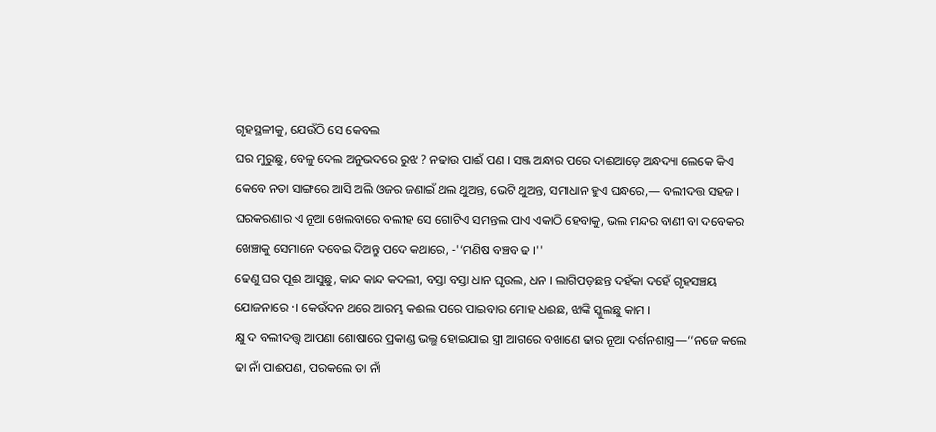ଗୃହସ୍ଥଳୀକୁ, ଯେଉଁଠି ସେ କେବଲ
ଘର ମୁରୁଛୁ, ବେଳୁ ଦେଲ ଅନୁଭଦରେ ରୁଝ ? ନଢାଉ ପାଈଁ ପଣ । ସଞ୍ଜ ଅନ୍ଧାର ପରେ ଦାଈଆଡ଼େ ଅନ୍ଧଦ୍ୟା ଲେକେ କିଏ କେବେ ନତା ସାଙ୍ଗରେ ଆସି ଅଲି ଓଜର ଜଣାଇଁ ଥଲ ଥୁଅନ୍ତ, ଭେଟି ଥୁଅନ୍ତ, ସମାଧାନ ହୁଏ ଘନ୍ଧରେ,— ବଲୀଦତ୍ତ ସହଜ । ଘରକରଣାର ଏ ନୂଆ ଖେଲବାରେ ବଲୀହ ସେ ଗୋଟିଏ ସମନ୍ତଲ ପାଏ ଏକାଠି ହେବାକୁ, ଭଲ ମନ୍ଦର ବାଣୀ ବା ଦବେକର ଖେଞ୍ଚାକୁ ସେମାନେ ଦବେଇ ଦିଅନ୍ତୁ ପଦେ କଥାରେ, -'‘ମଣିଷ ବଞ୍ଚବ ଢ ।''
ଢେଣୁ ଘର ପୂଈ ଆସୁଛୁ, କାନ୍ଦ କାନ୍ଦ କଦଲୀ, ବସ୍ତା ବସ୍ତା ଧାନ ଘୃଉଲ, ଧନ । ଲାଗିପଡ଼ଛନ୍ତ ଦହଁକା ଦହେଁ ଗୃହସଞ୍ଚୟ ଯୋଜନାରେ ·। କେଉଁଦନ ଥରେ ଆରମ୍ଭ କଈଲ ପରେ ପାଇବାର ମୋହ ଧଈଛ, ଝାଙ୍କି ସ୍କୁଲଛୁ କାମ ।
କ୍ଷୁ ଦ ବଲୀଦତ୍ତ୍ବ ଆପଣା ଶୋଷାରେ ପ୍ରକାଣ୍ଡ ଭଲ୍ଭ ହୋଇଯାଇ ସ୍ତ୍ରୀ ଆଗରେ ବଖାଣେ ଢାର ନୂଆ ଦର୍ଶନଶାସ୍ତ୍ର—‘‘ନଜେ କଲେ ଢା ନାଁ ପାଈପଣ, ପରକଲେ ତା ନାଁ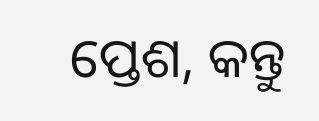ପ୍ତେଶ, କନ୍ତୁ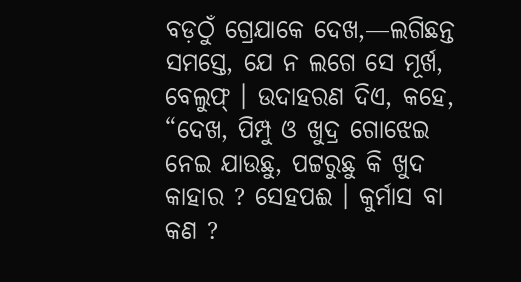ବଡ଼ଠୁଁ ଗ୍ରେଯାକେ ଦେଖ,—ଲଗିଛନ୍ତ ସମସ୍ତେ, ଯେ ନ ଲଗେ ସେ ମୂର୍ଖ, ବେଲୁଫ୍ । ଉଦାହରଣ ଦିଏ, କହେ, “ଦେଖ, ପିମ୍ପୁ ଓ ଖୁଦ୍ର ଗୋଝେଇ ନେଇ ଯାଉଛୁ, ପଟ୍ଟରୁଛୁ କି ଖୁଦ କାହାର ? ସେହପଈ । କୁର୍ମାସ ବା କଣ ?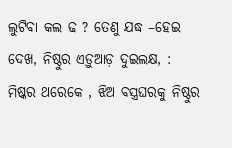ଲୁଟିବା କଲ ଢ ? ତେଣୁ ଯଦ୍ଧ –ହେଇ ଦେଖ, ନିଷ୍ଠୁର ଏଡ଼ୁଆଡ଼ ଦୁଇଲକ୍ଷ, : ମିଷ୍କର ଥରେକେ , ଝିଅ ବସ୍ତ୍ରଘରକୁ ନିଷ୍ଠୁର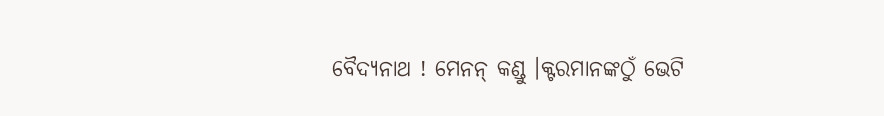ବୈଦ୍ୟନାଥ ! ମେନନ୍ କଣ୍ଡୁ ।କ୍ଟରମାନଙ୍କଠୁଁ ଭେଟି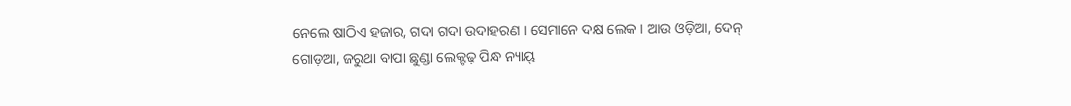ନେଲେ ଷାଠିଏ ହଜାର, ଗଦା ଗଦା ଉଦାହରଣ । ସେମାନେ ଦକ୍ଷ ଲେକ । ଆଉ ଓଡ଼ିଆ, ଦେନ୍ ଗୋଡ଼ଆ, ଜରୁଥା ବାପା ଛୁଣ୍ଡା ଲେକ୍ଟଢ଼ ପିନ୍ଧ ନ୍ୟାୟ୍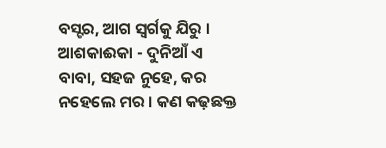ବସ୍ଟର, ଆଗ ସ୍ବର୍ଗକୁ ଯିରୁ । ଆଶକାଈକା - ଦୁନିଆଁ ଏ ବାବା, ସହଜ ନୁହେ, କର ନହେଲେ ମର । କଣ କଢ଼ଛକ୍ତ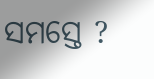ସମସ୍ତେ ?